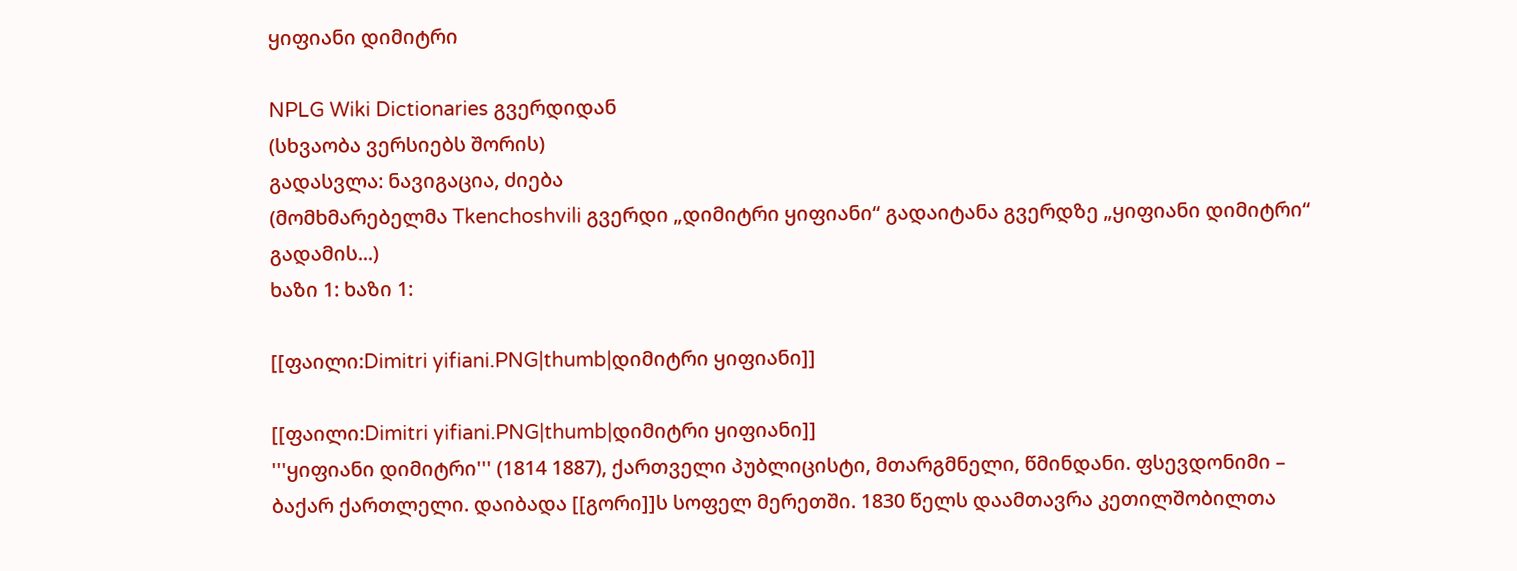ყიფიანი დიმიტრი

NPLG Wiki Dictionaries გვერდიდან
(სხვაობა ვერსიებს შორის)
გადასვლა: ნავიგაცია, ძიება
(მომხმარებელმა Tkenchoshvili გვერდი „დიმიტრი ყიფიანი“ გადაიტანა გვერდზე „ყიფიანი დიმიტრი“ გადამის...)
ხაზი 1: ხაზი 1:

[[ფაილი:Dimitri yifiani.PNG|thumb|დიმიტრი ყიფიანი]]

[[ფაილი:Dimitri yifiani.PNG|thumb|დიმიტრი ყიფიანი]]
'''ყიფიანი დიმიტრი''' (1814 1887), ქართველი პუბლიცისტი, მთარგმნელი, წმინდანი. ფსევდონიმი – ბაქარ ქართლელი. დაიბადა [[გორი]]ს სოფელ მერეთში. 1830 წელს დაამთავრა კეთილშობილთა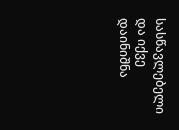სასწავლებელი და იქვე დაინიშნა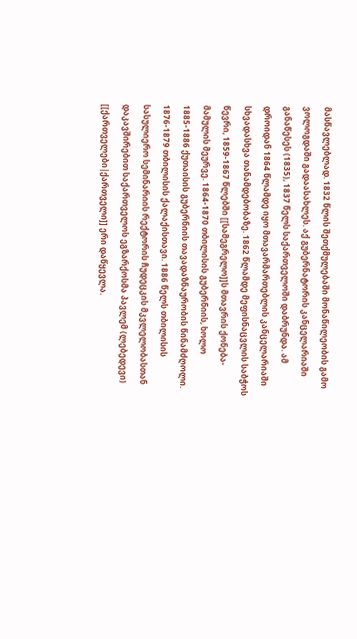მასწავლებლად. 1832 წლის შეთქმულებაში მონაწილეობის გამო ვოლოგდაში გადაასახლეს. აქ გუბერნატორის კანცელარიაში განაწესეს (1835), 1837 წელს საქართველოში დაბრუნდა. ამ დროიდან 1864 წლამდე იყო მთავარმართებლის კანცელარიაში სხვადასხვა თანამდებობაზე. 1862 წლამდე მეფისნაცვლის საბჭოს წევრი, 1859-1867 წლებში [[სამეგრელო]]ს მთავრის ქონება-მამულის მეურვე. 1864-1870 თბილისის გუბერნიის, ხოლო 1885-1886 ქუთაისის გუბერნიის თავადაზნაურობის წინამძღოლი. 1876-1879 თბილისის ქალაქისთავი. 1886 წელს თბილისის სასულიერო სემინარიის რექტორის ჩუდეცკის მკვლელობასთან დაკავშირებით საქართველოს ეგზარქოსმა პავლემ (ლებედევი) [[ქართველები|ქართველი]] ერი დაწყევლა.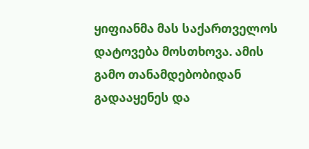ყიფიანმა მას საქართველოს დატოვება მოსთხოვა. ამის გამო თანამდებობიდან გადააყენეს და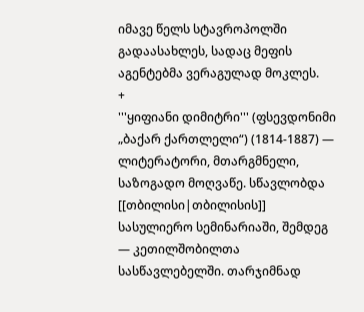იმავე წელს სტავროპოლში გადაასახლეს, სადაც მეფის აგენტებმა ვერაგულად მოკლეს.
+
'''ყიფიანი დიმიტრი''' (ფსევდონიმი „ბაქარ ქართლელი“) (1814-1887) — ლიტერატორი, მთარგმნელი, საზოგადო მოღვაწე. სწავლობდა [[თბილისი|თბილისის]] სასულიერო სემინარიაში, შემდეგ — კეთილშობილთა სასწავლებელში. თარჯიმნად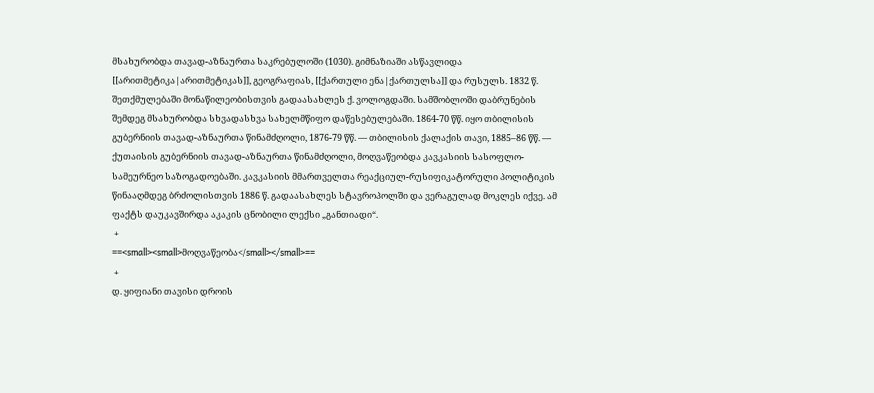მსახურობდა თავად-აზნაურთა საკრებულოში (1030). გიმნაზიაში ასწავლიდა [[არითმეტიკა|არითმეტიკას]], გეოგრაფიას, [[ქართული ენა|ქართულსა]] და რუსულს. 1832 წ. შეთქმულებაში მონაწილეობისთვის გადაასახლეს ქ. ვოლოგდაში. სამშობლოში დაბრუნების შემდეგ მსახურობდა სხვადასხვა სახელმწიფო დაწესებულებაში. 1864-70 წწ. იყო თბილისის გუბერნიის თავად-აზნაურთა წინამძღოლი, 1876-79 წწ. — თბილისის ქალაქის თავი, 1885–86 წწ. — ქუთაისის გუბერნიის თავად-აზნაურთა წინამძღოლი, მოღვაწეობდა კავკასიის სასოფლო-სამეურნეო საზოგადოებაში. კავკასიის მმართველთა რეაქციულ-რუსიფიკატორული პოლიტიკის წინააღმდეგ ბრძოლისთვის 1886 წ. გადაასახლეს სტავროპოლში და ვერაგულად მოკლეს იქვე. ამ ფაქტს დაუკავშირდა აკაკის ცნობილი ლექსი „განთიადი“.
 +
==<small><small>მოღვაწეობა</small></small>==
 +
დ. ყიფიანი თავისი დროის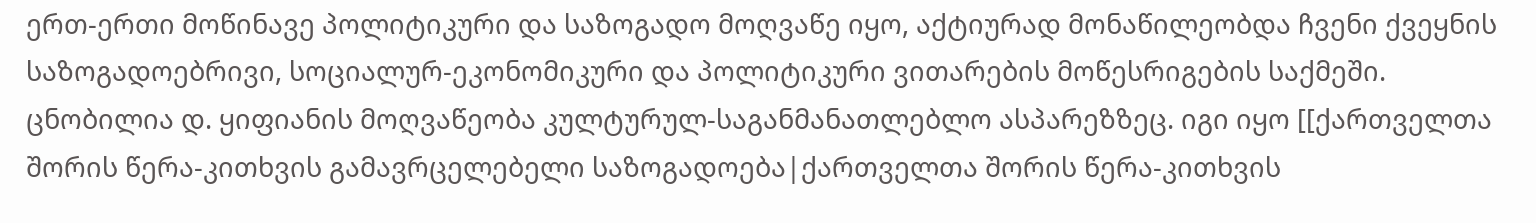ერთ-ერთი მოწინავე პოლიტიკური და საზოგადო მოღვაწე იყო, აქტიურად მონაწილეობდა ჩვენი ქვეყნის საზოგადოებრივი, სოციალურ-ეკონომიკური და პოლიტიკური ვითარების მოწესრიგების საქმეში. ცნობილია დ. ყიფიანის მოღვაწეობა კულტურულ-საგანმანათლებლო ასპარეზზეც. იგი იყო [[ქართველთა შორის წერა-კითხვის გამავრცელებელი საზოგადოება|ქართველთა შორის წერა-კითხვის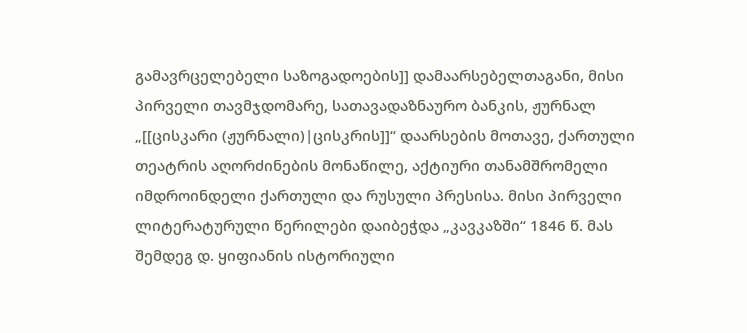გამავრცელებელი საზოგადოების]] დამაარსებელთაგანი, მისი პირველი თავმჯდომარე, სათავადაზნაურო ბანკის, ჟურნალ „[[ცისკარი (ჟურნალი)|ცისკრის]]“ დაარსების მოთავე, ქართული თეატრის აღორძინების მონაწილე, აქტიური თანამშრომელი იმდროინდელი ქართული და რუსული პრესისა. მისი პირველი ლიტერატურული წერილები დაიბეჭდა „კავკაზში“ 1846 წ. მას შემდეგ დ. ყიფიანის ისტორიული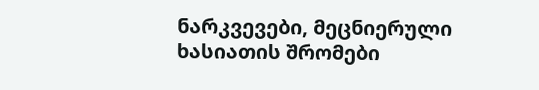ნარკვევები, მეცნიერული ხასიათის შრომები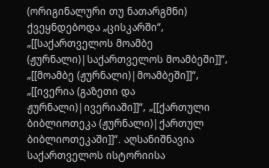(ორიგინალური თუ ნათარგმნი) ქვეყნდებოდა „ცისკარში“, „[[საქართველოს მოამბე (ჟურნალი)|საქართველოს მოამბეში]]“, „[[მოამბე (ჟურნალი)|მოამბეში]]“, „[[ივერია (გაზეთი და ჟურნალი)|ივერიაში]]“, „[[ქართული ბიბლიოთეკა (ჟურნალი)|ქართულ ბიბლიოთეკაში]]“. აღსანიშნავია საქართველოს ისტორიისა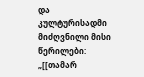და კულტურისადმი მიძღვნილი მისი წერილები: „[[თამარ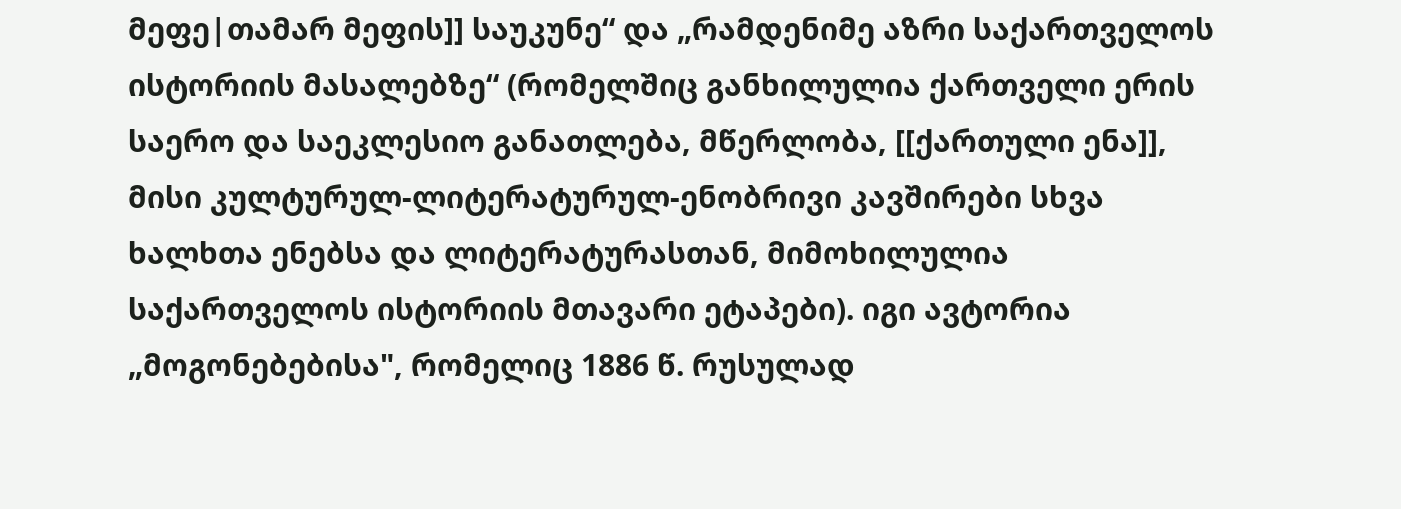მეფე|თამარ მეფის]] საუკუნე“ და „რამდენიმე აზრი საქართველოს ისტორიის მასალებზე“ (რომელშიც განხილულია ქართველი ერის საერო და საეკლესიო განათლება, მწერლობა, [[ქართული ენა]], მისი კულტურულ-ლიტერატურულ-ენობრივი კავშირები სხვა ხალხთა ენებსა და ლიტერატურასთან, მიმოხილულია საქართველოს ისტორიის მთავარი ეტაპები). იგი ავტორია „მოგონებებისა", რომელიც 1886 წ. რუსულად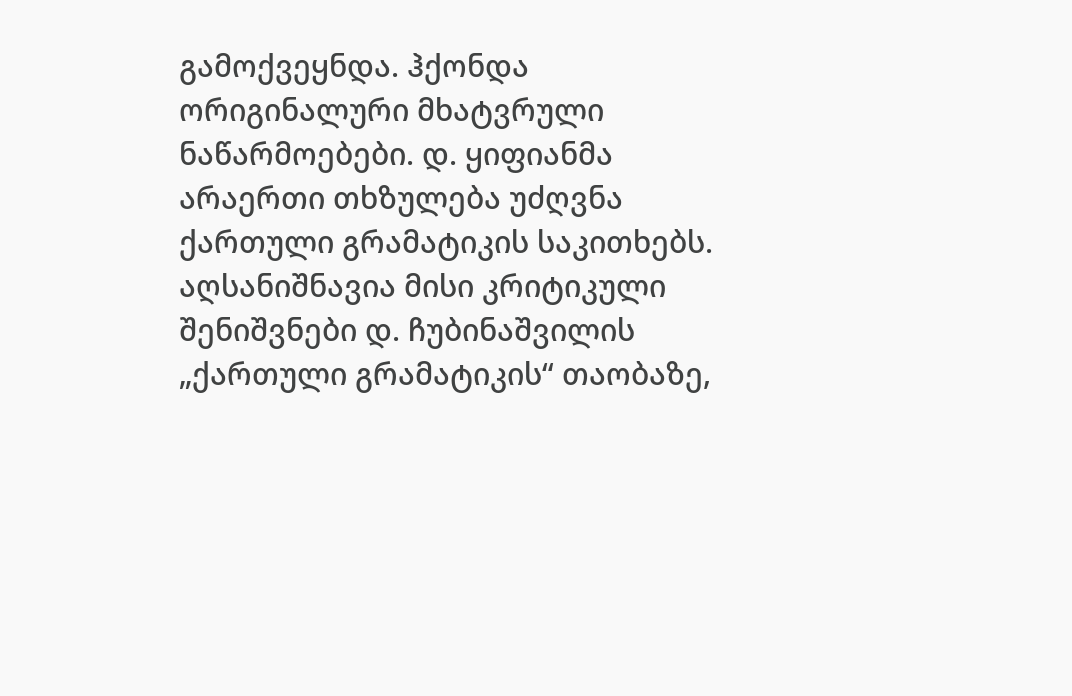გამოქვეყნდა. ჰქონდა ორიგინალური მხატვრული ნაწარმოებები. დ. ყიფიანმა არაერთი თხზულება უძღვნა ქართული გრამატიკის საკითხებს. აღსანიშნავია მისი კრიტიკული  შენიშვნები დ. ჩუბინაშვილის „ქართული გრამატიკის“ თაობაზე,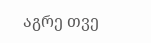აგრე თვე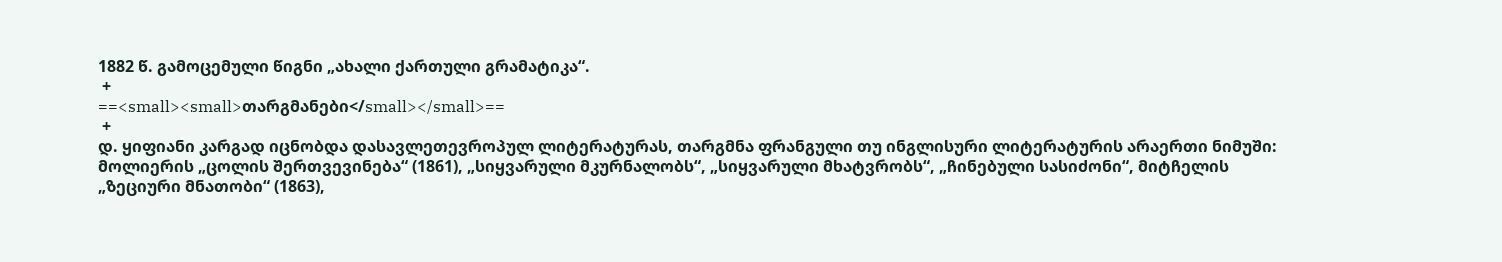1882 წ. გამოცემული წიგნი „ახალი ქართული გრამატიკა“.
 +
==<small><small>თარგმანები</small></small>==
 +
დ. ყიფიანი კარგად იცნობდა დასავლეთევროპულ ლიტერატურას, თარგმნა ფრანგული თუ ინგლისური ლიტერატურის არაერთი ნიმუში: მოლიერის „ცოლის შერთვევინება“ (1861), „სიყვარული მკურნალობს“, „სიყვარული მხატვრობს“, „ჩინებული სასიძონი“, მიტჩელის „ზეციური მნათობი“ (1863),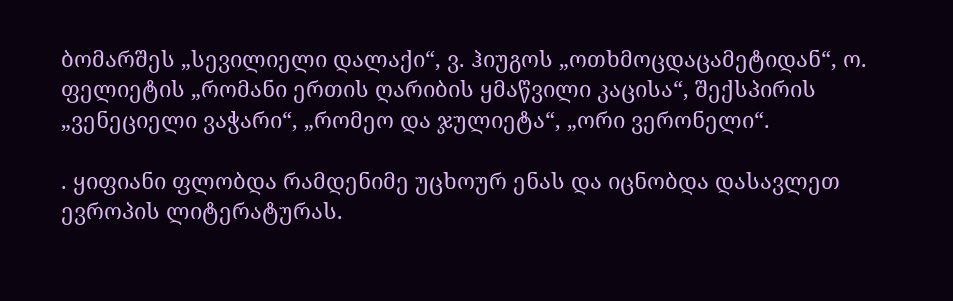ბომარშეს „სევილიელი დალაქი“, ვ. ჰიუგოს „ოთხმოცდაცამეტიდან“, ო. ფელიეტის „რომანი ერთის ღარიბის ყმაწვილი კაცისა“, შექსპირის „ვენეციელი ვაჭარი“, „რომეო და ჯულიეტა“, „ორი ვერონელი“.

. ყიფიანი ფლობდა რამდენიმე უცხოურ ენას და იცნობდა დასავლეთ ევროპის ლიტერატურას.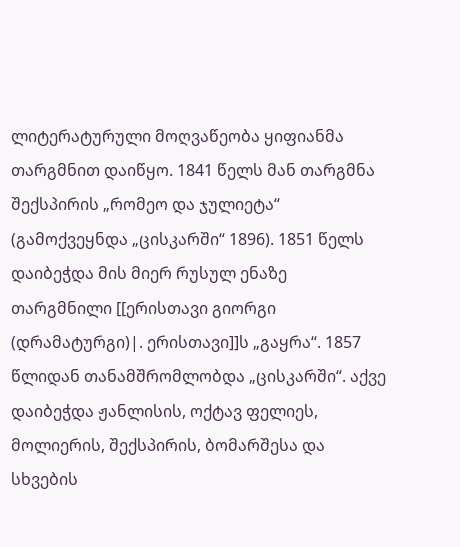ლიტერატურული მოღვაწეობა ყიფიანმა თარგმნით დაიწყო. 1841 წელს მან თარგმნა შექსპირის „რომეო და ჯულიეტა“ (გამოქვეყნდა „ცისკარში“ 1896). 1851 წელს დაიბეჭდა მის მიერ რუსულ ენაზე თარგმნილი [[ერისთავი გიორგი (დრამატურგი)|. ერისთავი]]ს „გაყრა“. 1857 წლიდან თანამშრომლობდა „ცისკარში“. აქვე დაიბეჭდა ჟანლისის, ოქტავ ფელიეს, მოლიერის, შექსპირის, ბომარშესა და სხვების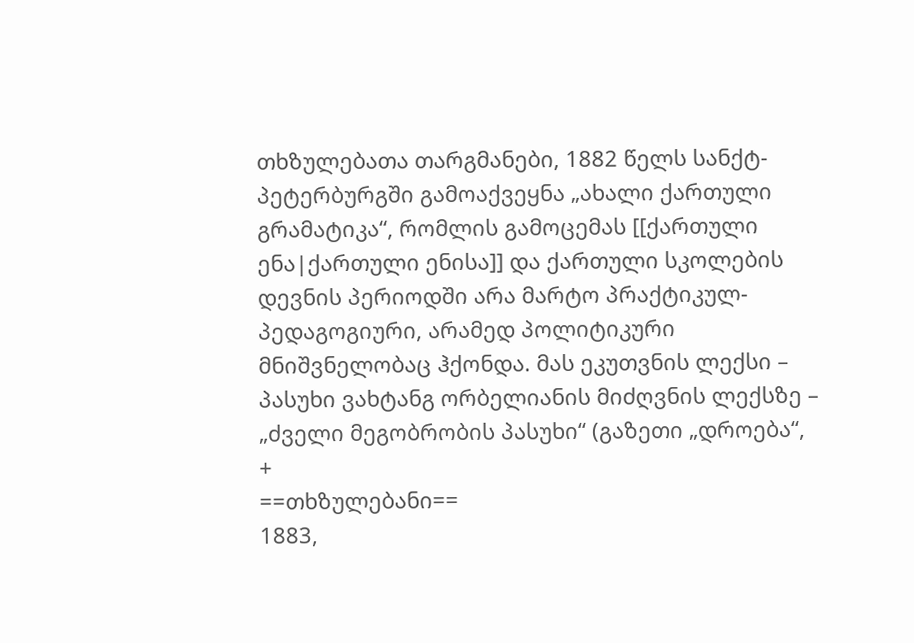თხზულებათა თარგმანები, 1882 წელს სანქტ-პეტერბურგში გამოაქვეყნა „ახალი ქართული გრამატიკა“, რომლის გამოცემას [[ქართული ენა|ქართული ენისა]] და ქართული სკოლების დევნის პერიოდში არა მარტო პრაქტიკულ-პედაგოგიური, არამედ პოლიტიკური მნიშვნელობაც ჰქონდა. მას ეკუთვნის ლექსი – პასუხი ვახტანგ ორბელიანის მიძღვნის ლექსზე – „ძველი მეგობრობის პასუხი“ (გაზეთი „დროება“,
+
==თხზულებანი==
1883,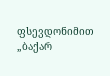ფსევდონიმით „ბაქარ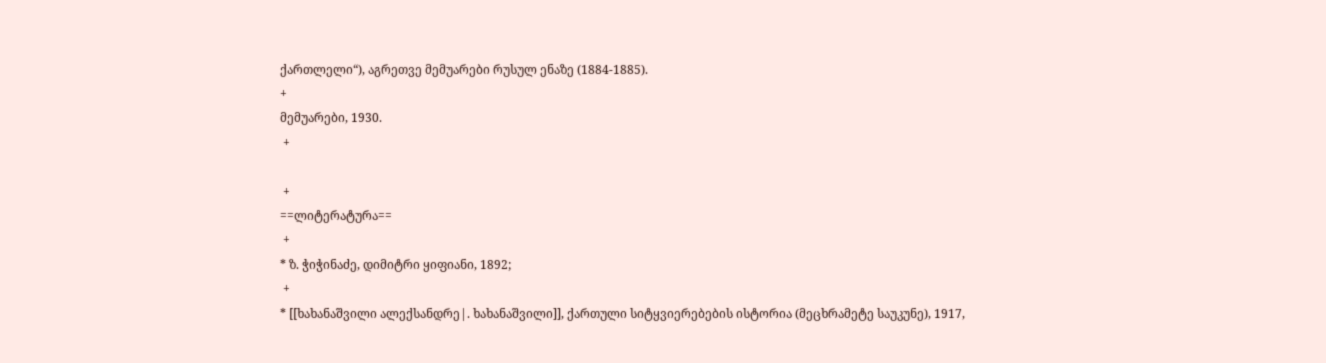ქართლელი“), აგრეთვე მემუარები რუსულ ენაზე (1884-1885).
+
მემუარები, 1930.
 +

 +
==ლიტერატურა==
 +
* ზ. ჭიჭინაძე, დიმიტრი ყიფიანი, 1892;
 +
* [[ხახანაშვილი ალექსანდრე|. ხახანაშვილი]], ქართული სიტყვიერებების ისტორია (მეცხრამეტე საუკუნე), 1917,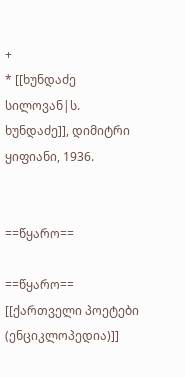+
* [[ხუნდაძე სილოვან|ს. ხუნდაძე]], დიმიტრი ყიფიანი, 1936.


==წყარო==

==წყარო==
[[ქართველი პოეტები (ენციკლოპედია)]]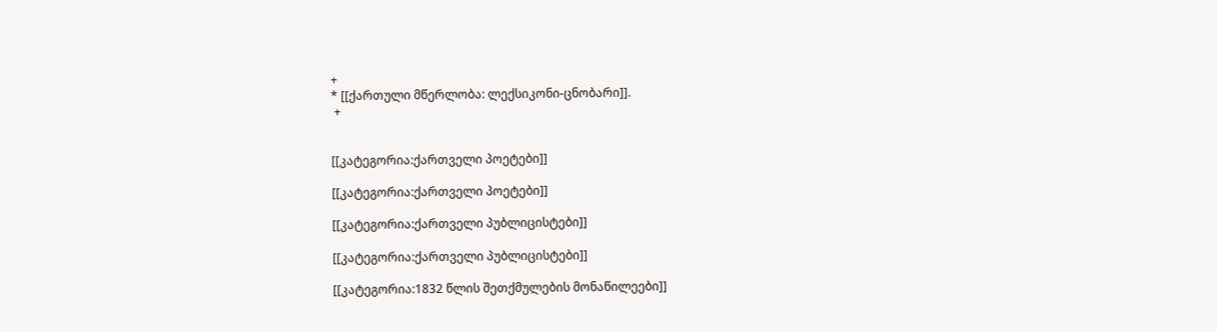+
* [[ქართული მწერლობა: ლექსიკონი-ცნობარი]].
 +


[[კატეგორია:ქართველი პოეტები]]

[[კატეგორია:ქართველი პოეტები]]

[[კატეგორია:ქართველი პუბლიცისტები]]

[[კატეგორია:ქართველი პუბლიცისტები]]

[[კატეგორია:1832 წლის შეთქმულების მონაწილეები]]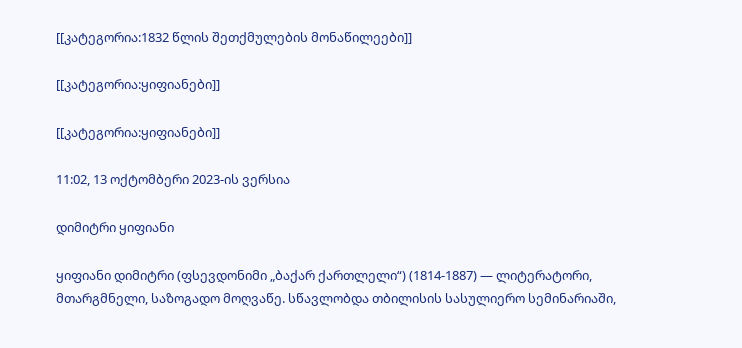[[კატეგორია:1832 წლის შეთქმულების მონაწილეები]]

[[კატეგორია:ყიფიანები]]

[[კატეგორია:ყიფიანები]]

11:02, 13 ოქტომბერი 2023-ის ვერსია

დიმიტრი ყიფიანი

ყიფიანი დიმიტრი (ფსევდონიმი „ბაქარ ქართლელი“) (1814-1887) — ლიტერატორი, მთარგმნელი, საზოგადო მოღვაწე. სწავლობდა თბილისის სასულიერო სემინარიაში,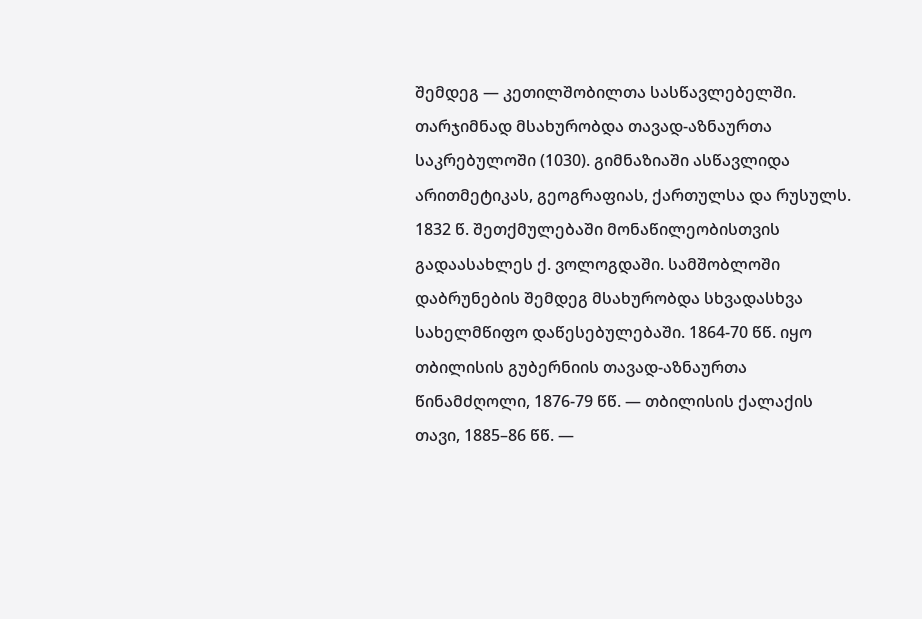შემდეგ — კეთილშობილთა სასწავლებელში. თარჯიმნად მსახურობდა თავად-აზნაურთა საკრებულოში (1030). გიმნაზიაში ასწავლიდა არითმეტიკას, გეოგრაფიას, ქართულსა და რუსულს. 1832 წ. შეთქმულებაში მონაწილეობისთვის გადაასახლეს ქ. ვოლოგდაში. სამშობლოში დაბრუნების შემდეგ მსახურობდა სხვადასხვა სახელმწიფო დაწესებულებაში. 1864-70 წწ. იყო თბილისის გუბერნიის თავად-აზნაურთა წინამძღოლი, 1876-79 წწ. — თბილისის ქალაქის თავი, 1885–86 წწ. —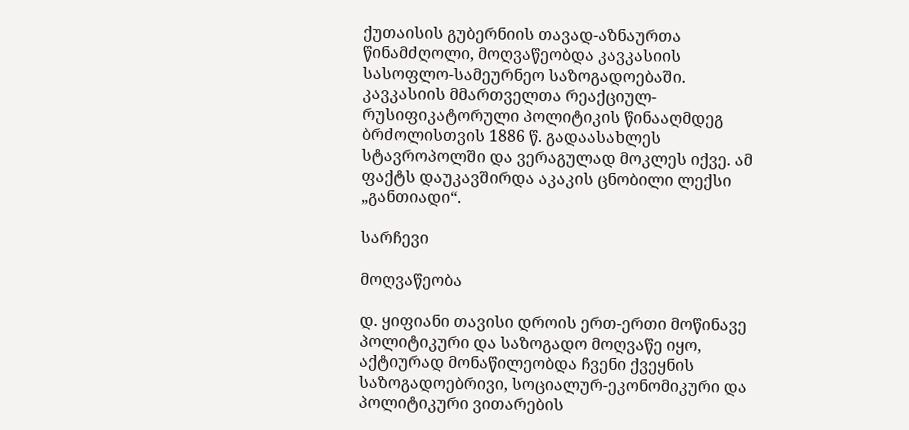ქუთაისის გუბერნიის თავად-აზნაურთა წინამძღოლი, მოღვაწეობდა კავკასიის სასოფლო-სამეურნეო საზოგადოებაში. კავკასიის მმართველთა რეაქციულ-რუსიფიკატორული პოლიტიკის წინააღმდეგ ბრძოლისთვის 1886 წ. გადაასახლეს სტავროპოლში და ვერაგულად მოკლეს იქვე. ამ ფაქტს დაუკავშირდა აკაკის ცნობილი ლექსი „განთიადი“.

სარჩევი

მოღვაწეობა

დ. ყიფიანი თავისი დროის ერთ-ერთი მოწინავე პოლიტიკური და საზოგადო მოღვაწე იყო, აქტიურად მონაწილეობდა ჩვენი ქვეყნის საზოგადოებრივი, სოციალურ-ეკონომიკური და პოლიტიკური ვითარების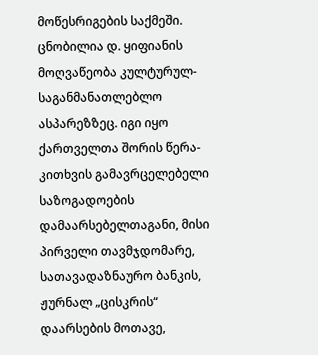მოწესრიგების საქმეში. ცნობილია დ. ყიფიანის მოღვაწეობა კულტურულ-საგანმანათლებლო ასპარეზზეც. იგი იყო ქართველთა შორის წერა-კითხვის გამავრცელებელი საზოგადოების დამაარსებელთაგანი, მისი პირველი თავმჯდომარე, სათავადაზნაურო ბანკის, ჟურნალ „ცისკრის“ დაარსების მოთავე,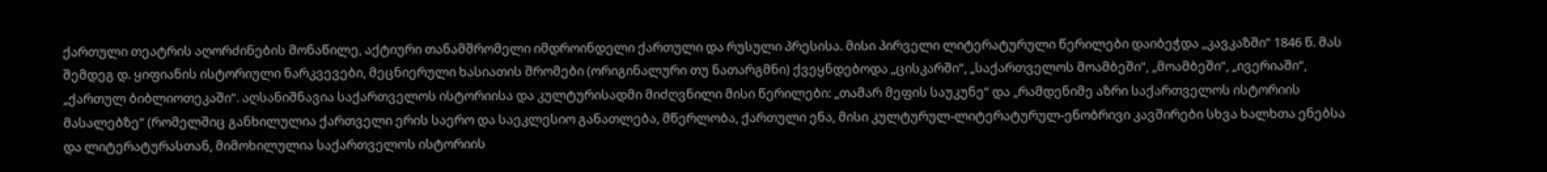ქართული თეატრის აღორძინების მონაწილე, აქტიური თანამშრომელი იმდროინდელი ქართული და რუსული პრესისა. მისი პირველი ლიტერატურული წერილები დაიბეჭდა „კავკაზში“ 1846 წ. მას შემდეგ დ. ყიფიანის ისტორიული ნარკვევები, მეცნიერული ხასიათის შრომები (ორიგინალური თუ ნათარგმნი) ქვეყნდებოდა „ცისკარში“, „საქართველოს მოამბეში“, „მოამბეში“, „ივერიაში“, „ქართულ ბიბლიოთეკაში“. აღსანიშნავია საქართველოს ისტორიისა და კულტურისადმი მიძღვნილი მისი წერილები: „თამარ მეფის საუკუნე“ და „რამდენიმე აზრი საქართველოს ისტორიის მასალებზე“ (რომელშიც განხილულია ქართველი ერის საერო და საეკლესიო განათლება, მწერლობა, ქართული ენა, მისი კულტურულ-ლიტერატურულ-ენობრივი კავშირები სხვა ხალხთა ენებსა და ლიტერატურასთან, მიმოხილულია საქართველოს ისტორიის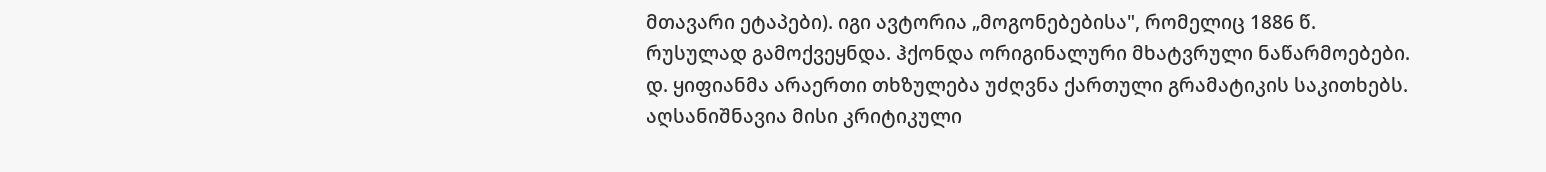მთავარი ეტაპები). იგი ავტორია „მოგონებებისა", რომელიც 1886 წ. რუსულად გამოქვეყნდა. ჰქონდა ორიგინალური მხატვრული ნაწარმოებები. დ. ყიფიანმა არაერთი თხზულება უძღვნა ქართული გრამატიკის საკითხებს. აღსანიშნავია მისი კრიტიკული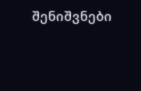შენიშვნები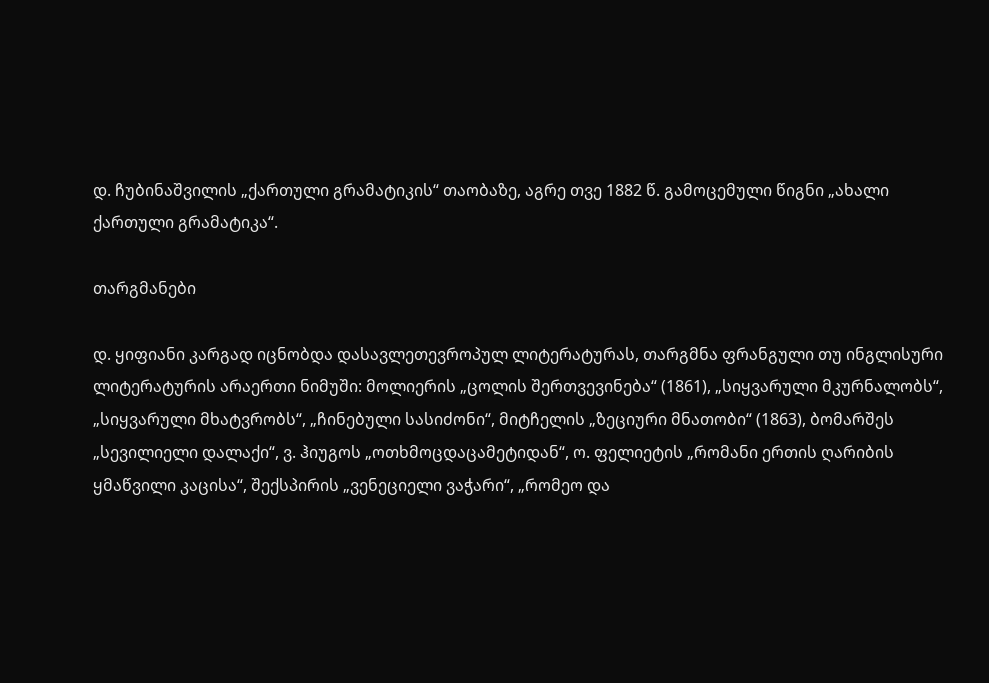დ. ჩუბინაშვილის „ქართული გრამატიკის“ თაობაზე, აგრე თვე 1882 წ. გამოცემული წიგნი „ახალი ქართული გრამატიკა“.

თარგმანები

დ. ყიფიანი კარგად იცნობდა დასავლეთევროპულ ლიტერატურას, თარგმნა ფრანგული თუ ინგლისური ლიტერატურის არაერთი ნიმუში: მოლიერის „ცოლის შერთვევინება“ (1861), „სიყვარული მკურნალობს“, „სიყვარული მხატვრობს“, „ჩინებული სასიძონი“, მიტჩელის „ზეციური მნათობი“ (1863), ბომარშეს „სევილიელი დალაქი“, ვ. ჰიუგოს „ოთხმოცდაცამეტიდან“, ო. ფელიეტის „რომანი ერთის ღარიბის ყმაწვილი კაცისა“, შექსპირის „ვენეციელი ვაჭარი“, „რომეო და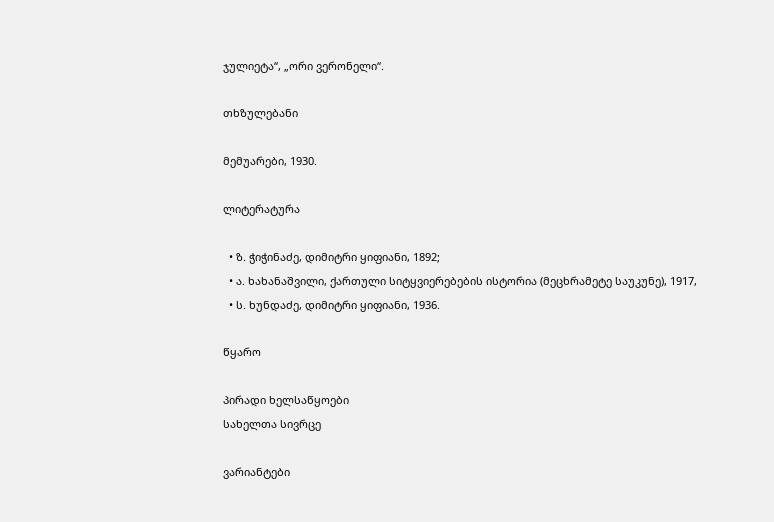ჯულიეტა“, „ორი ვერონელი“.

თხზულებანი

მემუარები, 1930.

ლიტერატურა

  • ზ. ჭიჭინაძე, დიმიტრი ყიფიანი, 1892;
  • ა. ხახანაშვილი, ქართული სიტყვიერებების ისტორია (მეცხრამეტე საუკუნე), 1917,
  • ს. ხუნდაძე, დიმიტრი ყიფიანი, 1936.

წყარო

პირადი ხელსაწყოები
სახელთა სივრცე

ვარიანტები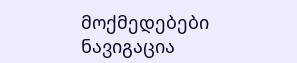მოქმედებები
ნავიგაცია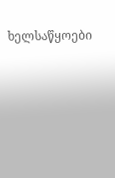ხელსაწყოები